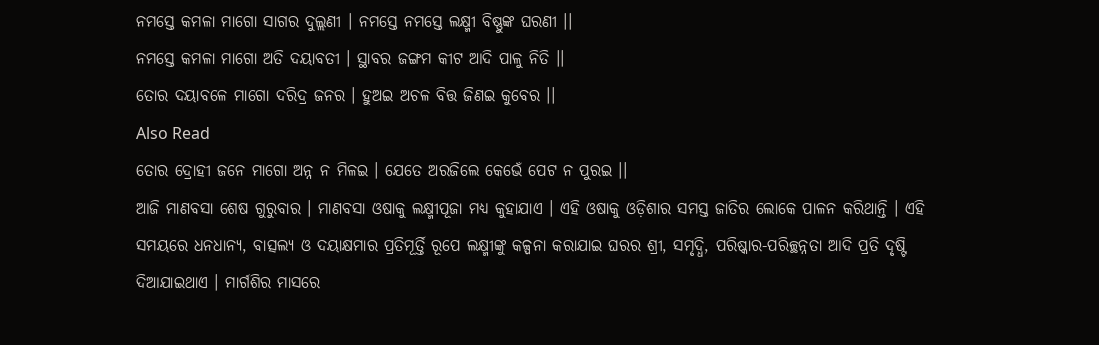ନମସ୍ତେ କମଳା ମାଗୋ ସାଗର ଦୁଲ୍ଲଣୀ । ନମସ୍ତେ ନମସ୍ତେ ଲକ୍ଷ୍ମୀ ବିଷ୍ଣୁଙ୍କ ଘରଣୀ ।।
ନମସ୍ତେ କମଳା ମାଗୋ ଅତି ଦୟାବତୀ । ସ୍ଥାବର ଜଙ୍ଗମ କୀଟ ଆଦି ପାଳୁ ନିତି ।।
ତୋର ଦୟାବଳେ ମାଗୋ ଦରିଦ୍ର ଜନର । ହୁଅଇ ଅଚଳ ବିତ୍ତ ଜିଣଇ କୁବେର ।।
Also Read
ତୋର ଦ୍ରୋହୀ ଜନେ ମାଗୋ ଅନ୍ନ ନ ମିଳଇ । ଯେତେ ଅରଜିଲେ କେଭେଁ ପେଟ ନ ପୁରଇ ।।
ଆଜି ମାଣବସା ଶେଷ ଗୁରୁବାର । ମାଣବସା ଓଷାକୁ ଲକ୍ଷ୍ମୀପୂଜା ମଧ୍ୟ କୁହାଯାଏ । ଏହି ଓଷାକୁ ଓଡ଼ିଶାର ସମସ୍ତ ଜାତିର ଲୋକେ ପାଳନ କରିଥାନ୍ତି । ଏହି ସମୟରେ ଧନଧାନ୍ୟ, ବାତ୍ସଲ୍ୟ ଓ ଦୟାକ୍ଷମାର ପ୍ରତିମୂର୍ତ୍ତି ରୂପେ ଲକ୍ଷ୍ମୀଙ୍କୁ କଳ୍ପନା କରାଯାଇ ଘରର ଶ୍ରୀ, ସମୃଦ୍ଧି, ପରିଷ୍କାର-ପରିଚ୍ଛନ୍ନତା ଆଦି ପ୍ରତି ଦୃଷ୍ଟି ଦିଆଯାଇଥାଏ । ମାର୍ଗଶିର ମାସରେ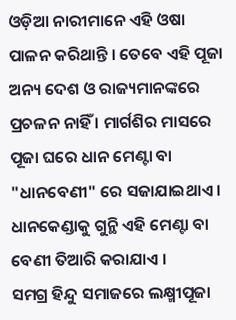ଓଡ଼ିଆ ନାରୀମାନେ ଏହି ଓଷା ପାଳନ କରିଥାନ୍ତି । ତେବେ ଏହି ପୂଜା ଅନ୍ୟ ଦେଶ ଓ ରାଜ୍ୟମାନଙ୍କରେ ପ୍ରଚଳନ ନାହିଁ । ମାର୍ଗଶିର ମାସରେ ପୂଜା ଘରେ ଧାନ ମେଣ୍ଟା ବା "ଧାନବେଣୀ" ରେ ସଜାଯାଇଥାଏ । ଧାନକେଣ୍ଡାକୁ ଗୁନ୍ଥି ଏହି ମେଣ୍ଟା ବା ବେଣୀ ତିଆରି କରାଯାଏ ।
ସମଗ୍ର ହିନ୍ଦୁ ସମାଜରେ ଲକ୍ଷ୍ମୀପୂଜା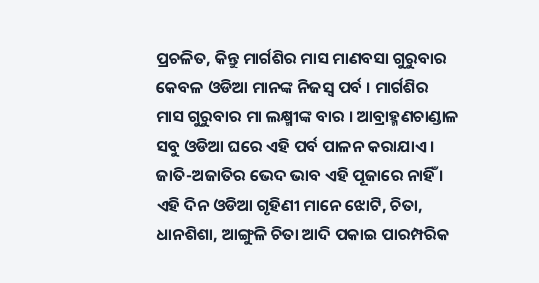ପ୍ରଚଳିତ, କିନ୍ତୁ ମାର୍ଗଶିର ମାସ ମାଣବସା ଗୁରୁବାର କେବଳ ଓଡିଆ ମାନଙ୍କ ନିଜସ୍ଵ ପର୍ବ । ମାର୍ଗଶିର ମାସ ଗୁରୁବାର ମା ଲକ୍ଷ୍ମୀଙ୍କ ବାର । ଆବ୍ରାହ୍ମଣଚାଣ୍ଡାଳ ସବୁ ଓଡିଆ ଘରେ ଏହି ପର୍ବ ପାଳନ କରାଯାଏ । ଜାତି-ଅଜାତିର ଭେଦ ଭାବ ଏହି ପୂଜାରେ ନାହିଁ । ଏହି ଦିନ ଓଡିଆ ଗୃହିଣୀ ମାନେ ଝୋଟି, ଚିତା, ଧାନଶିଶା, ଆଙ୍ଗୁଳି ଚିତା ଆଦି ପକାଇ ପାରମ୍ପରିକ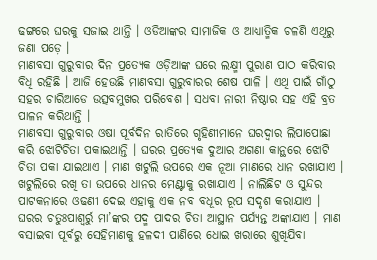ଢଙ୍ଗରେ ଘରକୁ ସଜାଇ ଥାନ୍ତି । ଓଡିଆଙ୍କର ସାମାଜିକ ଓ ଆଧ୍ୟାତ୍ମିକ ଚଳଣି ଏଥିରୁ ଜଣା ପଡ଼େ ।
ମାଣବସା ଗୁରୁବାର ଦିନ ପ୍ରତ୍ୟେକ ଓଡ଼ିଆଙ୍କ ଘରେ ଲକ୍ଷ୍ମୀ ପୁରାଣ ପାଠ କରିବାର ବିଧି ରହିଛି । ଆଜି ହେଉଛି ମାଣବସା ଗୁରୁବାରର ଶେଷ ପାଳି । ଏଥି ପାଇଁ ଗାଁଠୁ ସହର ଚାରିଆଡେ ଉତ୍ସବମୁଖର ପରିବେଶ । ସଧବା ନାରୀ ନିଷ୍ଠାର ସହ ଏହି ବ୍ରତ ପାଳନ କରିଥାନ୍ତି ।
ମାଣବସା ଗୁରୁବାର ଓଷା ପୂର୍ବଦିନ ରାତିରେ ଗୃହିଣୀମାନେ ଘରଦ୍ୱାର ଲିପାପୋଛା କରି ଝୋଟିଚିତା ପକାଇଥାନ୍ତି । ଘରର ପ୍ରତ୍ୟେକ ଦୁଆର ଅଗଣା କାନ୍ଥରେ ଝୋଟି ଚିତା ପକା ଯାଇଥାଏ । ମାଣ ଖଟୁଲି ଉପରେ ଏକ ନୂଆ ମାଣରେ ଧାନ ରଖାଯାଏ । ଖଟୁଲିରେ ରଖି ତା ଉପରେ ଧାନର ମେଣ୍ଟାକୁ ରଖାଯାଏ । ନାଲିଛିଟ ଓ ସୁନ୍ଦର ପାଟକନାରେ ଓଢଣୀ ଦେଇ ଏହାକୁ ଏକ ନବ ବଧୂର ରୂପ ସଦୃଶ କରାଯାଏ ।
ଘରର ଚତୁଃପାଶ୍ୱର୍ରୁ ମା’ଙ୍କର ପଦ୍ମ ପାଦର ଚିତା ଆସ୍ଥାନ ପର୍ଯ୍ୟନ୍ତ ଅଙ୍କାଯାଏ । ମାଣ ବସାଇବା ପୂର୍ବରୁ ସେହିମାଣକୁ ହଳଦୀ ପାଣିରେ ଧୋଇ ଖରାରେ ଶୁଖିଯିବା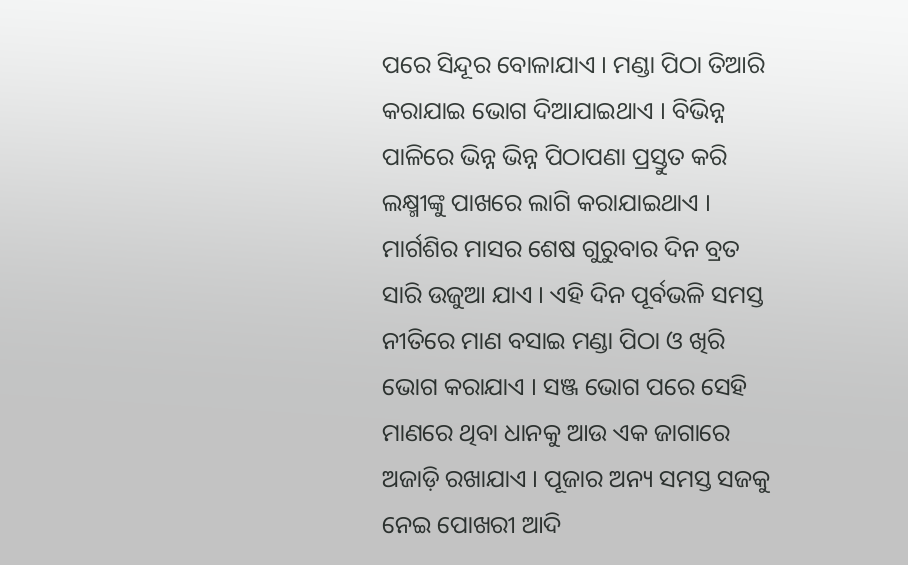ପରେ ସିନ୍ଦୂର ବୋଳାଯାଏ । ମଣ୍ଡା ପିଠା ତିଆରି କରାଯାଇ ଭୋଗ ଦିଆଯାଇଥାଏ । ବିଭିନ୍ନ ପାଳିରେ ଭିନ୍ନ ଭିନ୍ନ ପିଠାପଣା ପ୍ରସ୍ତୁତ କରି ଲକ୍ଷ୍ମୀଙ୍କୁ ପାଖରେ ଲାଗି କରାଯାଇଥାଏ ।
ମାର୍ଗଶିର ମାସର ଶେଷ ଗୁରୁବାର ଦିନ ବ୍ରତ ସାରି ଉଜୁଆ ଯାଏ । ଏହି ଦିନ ପୂର୍ବଭଳି ସମସ୍ତ ନୀତିରେ ମାଣ ବସାଇ ମଣ୍ଡା ପିଠା ଓ ଖିରି ଭୋଗ କରାଯାଏ । ସଞ୍ଜ ଭୋଗ ପରେ ସେହି ମାଣରେ ଥିବା ଧାନକୁ ଆଉ ଏକ ଜାଗାରେ ଅଜାଡ଼ି ରଖାଯାଏ । ପୂଜାର ଅନ୍ୟ ସମସ୍ତ ସଜକୁ ନେଇ ପୋଖରୀ ଆଦି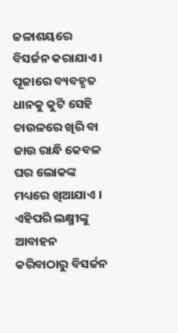ଜଳାଶୟରେ ବିସର୍ଜନ କରାଯାଏ । ପୂଜାରେ ବ୍ୟବହୃତ ଧାନକୁ କୁଟି ସେହି ଚାଉଳରେ ଖିରି ବା ଜାଉ ରାନ୍ଧି କେବଳ ଘର ଲୋକଙ୍କ ମଧ୍ୟରେ ଖିଆଯାଏ । ଏହିପରି ଲକ୍ଷ୍ମୀଙ୍କୁ ଆବାହନ କରିବାଠାରୁ ବିସର୍ଜନ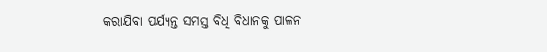କରାଯିବା ପର୍ଯ୍ୟନ୍ତ ସମସ୍ତ ବିଧି ବିଧାନକୁ ପାଳନ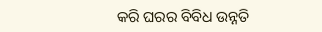କରି ଘରର ବିବିଧ ଉନ୍ନତି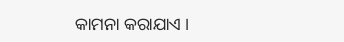କାମନା କରାଯାଏ ।